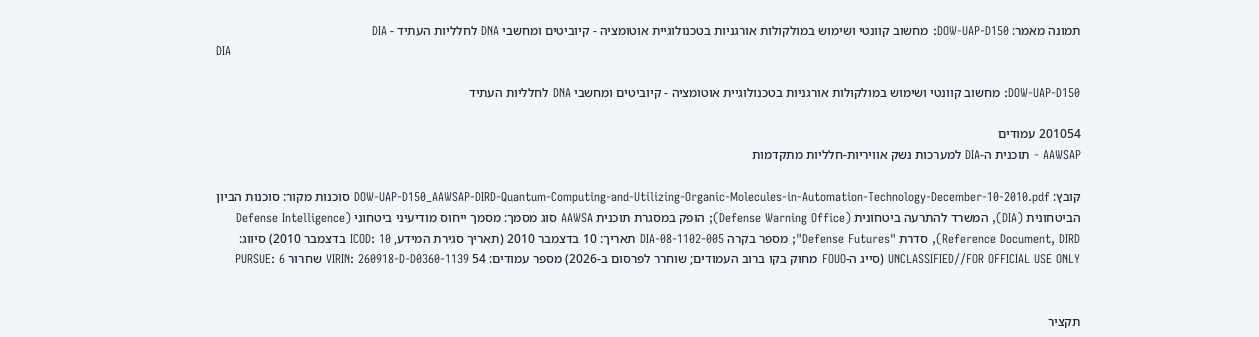תמונה מאמר: DOW-UAP-D150: מחשוב קוונטי ושימוש במולקולות אורגניות בטכנולוגיית אוטומציה - קיוביטים ומחשבי DNA לחלליות העתיד - DIA
DIA

DOW-UAP-D150: מחשוב קוונטי ושימוש במולקולות אורגניות בטכנולוגיית אוטומציה - קיוביטים ומחשבי DNA לחלליות העתיד

201054 עמודים
AAWSAP - תוכנית ה-DIA למערכות נשק אוויריות-חלליות מתקדמות

קובץ: DOW-UAP-D150_AAWSAP-DIRD-Quantum-Computing-and-Utilizing-Organic-Molecules-in-Automation-Technology-December-10-2010.pdf סוכנות מקור: סוכנות הביון הביטחונית (DIA), המשרד להתרעה ביטחונית (Defense Warning Office); הופק במסגרת תוכנית AAWSA סוג מסמך: מסמך ייחוס מודיעיני ביטחוני (Defense Intelligence Reference Document, DIRD), סדרת "Defense Futures"; מספר בקרה DIA-08-1102-005 תאריך: 10 בדצמבר 2010 (תאריך סגירת המידע, ICOD: 10 בדצמבר 2010) סיווג: UNCLASSIFIED//FOR OFFICIAL USE ONLY (סייג ה-FOUO מחוק בקו ברוב העמודים; שוחרר לפרסום ב-2026) מספר עמודים: 54 VIRIN: 260918-D-D0360-1139 שחרור PURSUE: 6


תקציר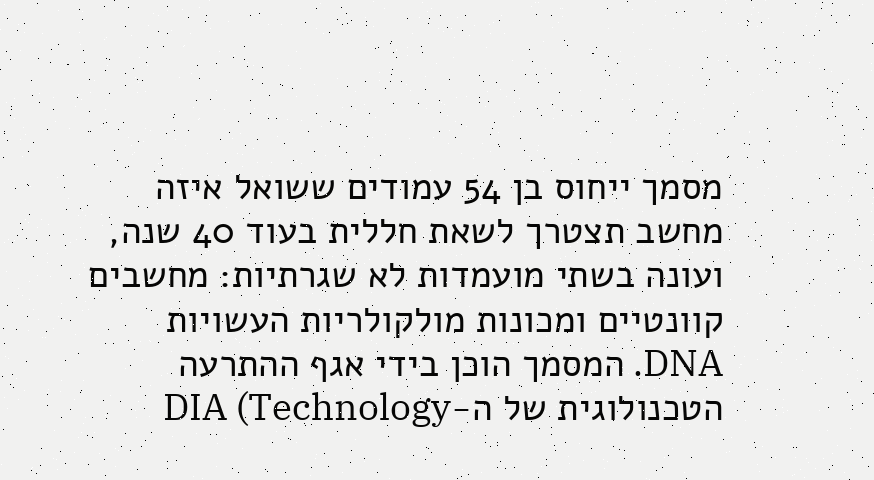מסמך ייחוס בן 54 עמודים ששואל איזה מחשב תצטרך לשאת חללית בעוד 40 שנה, ועונה בשתי מועמדות לא שגרתיות: מחשבים קוונטיים ומכונות מולקולריות העשויות DNA. המסמך הוכן בידי אגף ההתרעה הטכנולוגית של ה-DIA (Technology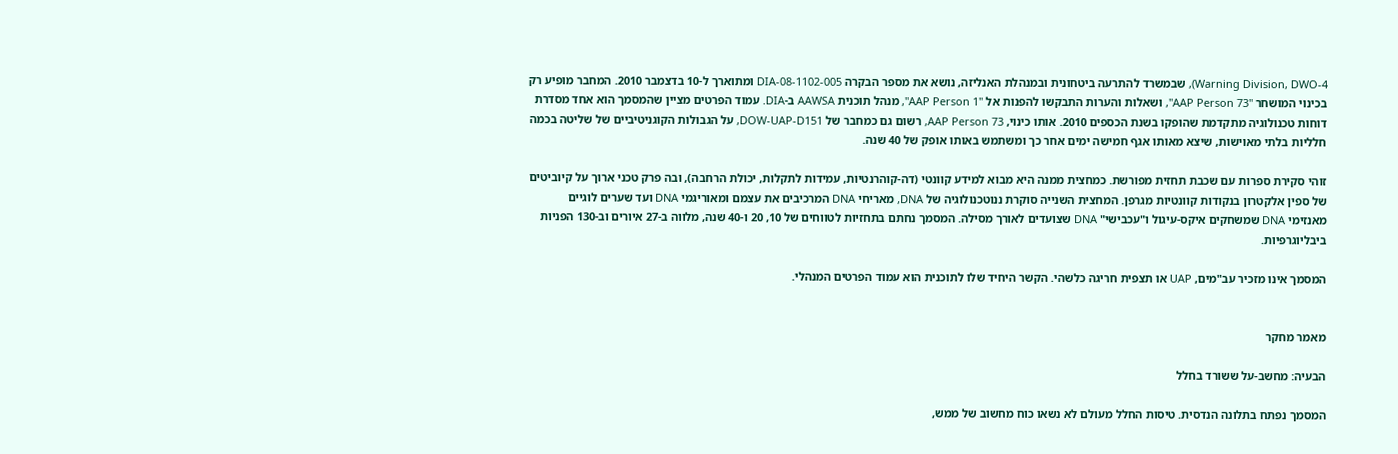Warning Division, DWO-4), שבמשרד להתרעה ביטחונית ובמנהלת האנליזה, נושא את מספר הבקרה DIA-08-1102-005 ומתוארך ל-10 בדצמבר 2010. המחבר מופיע רק בכינוי המושחר "AAP Person 73", ושאלות והערות התבקשו להפנות אל "AAP Person 1", מנהל תוכנית AAWSA ב-DIA. עמוד הפרטים מציין שהמסמך הוא אחד מסדרת דוחות טכנולוגיה מתקדמת שהופקו בשנת הכספים 2010. אותו כינוי, AAP Person 73, רשום גם כמחבר של DOW-UAP-D151, על הגבולות הקוגניטיביים של שליטה בכמה חלליות בלתי מאוישות, שיצא מאותו אגף חמישה ימים אחר כך ומשתמש באותו אופק של 40 שנה.

זוהי סקירת ספרות עם שכבת תחזית מפורשת. כמחצית ממנה היא מבוא למידע קוונטי (דה-קוהרנטיות, עמידות לתקלות, יכולת הרחבה), ובה פרק טכני ארוך על קיוביטים של ספין אלקטרון בנקודות קוונטיות מגרפן. המחצית השנייה סוקרת ננוטכנולוגיה של DNA, מאריחי DNA המרכיבים את עצמם ומאוריגמי DNA ועד שערים לוגיים מאנזימי DNA שמשחקים איקס-עיגול ו"עכבישי" DNA שצועדים לאורך מסילה. המסמך נחתם בתחזיות לטווחים של 10, 20 ו-40 שנה, מלווה ב-27 איורים וב-130 הפניות ביבליוגרפיות.

המסמך אינו מזכיר עב"מים, UAP או תצפית חריגה כלשהי. הקשר היחיד שלו לתוכנית הוא עמוד הפרטים המנהלי.


מאמר מחקר

הבעיה: מחשב-על ששורד בחלל

המסמך נפתח בתלונה הנדסית. טיסות החלל מעולם לא נשאו כוח מחשוב של ממש,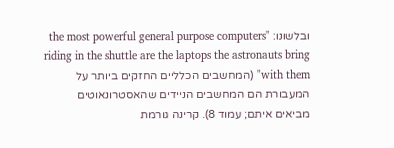ובלשונו: "the most powerful general purpose computers riding in the shuttle are the laptops the astronauts bring with them" (המחשבים הכלליים החזקים ביותר על המעבורת הם המחשבים הניידים שהאסטרונאוטים מביאים איתם; עמוד 8). קרינה גורמת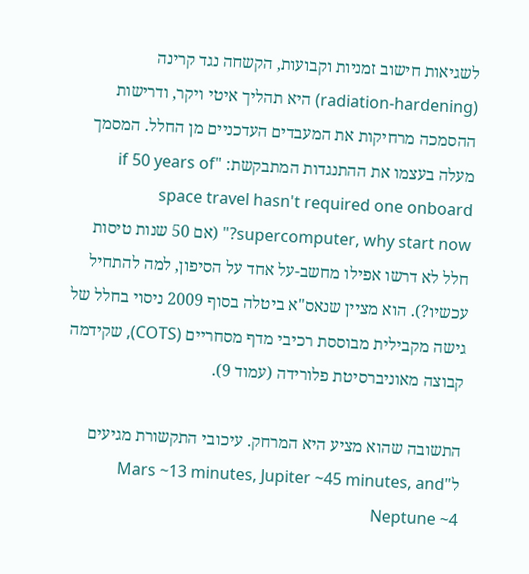לשגיאות חישוב זמניות וקבועות, הקשחה נגד קרינה (radiation-hardening) היא תהליך איטי ויקר, ודרישות ההסמכה מרחיקות את המעבדים העדכניים מן החלל. המסמך מעלה בעצמו את ההתנגדות המתבקשת: "if 50 years of space travel hasn't required one onboard supercomputer, why start now?" (אם 50 שנות טיסות חלל לא דרשו אפילו מחשב-על אחד על הסיפון, למה להתחיל עכשיו?). הוא מציין שנאס"א ביטלה בסוף 2009 ניסוי בחלל של גישה מקבילית מבוססת רכיבי מדף מסחריים (COTS), שקידמה קבוצה מאוניברסיטת פלורידה (עמוד 9).

התשובה שהוא מציע היא המרחק. עיכובי התקשורת מגיעים ל"Mars ~13 minutes, Jupiter ~45 minutes, and Neptune ~4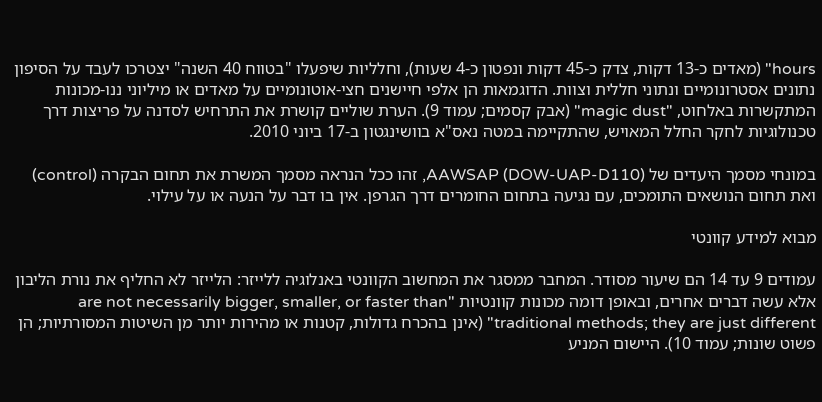hours" (מאדים כ-13 דקות, צדק כ-45 דקות ונפטון כ-4 שעות), וחלליות שיפעלו "בטווח 40 השנה" יצטרכו לעבד על הסיפון נתונים אסטרונומיים ונתוני חללית וצוות. הדוגמאות הן אלפי חיישנים חצי-אוטונומיים על מאדים או מיליוני ננו-מכונות המתקשרות באלחוט, "magic dust" (אבק קסמים; עמוד 9). הערת שוליים קושרת את התרחיש לסדנה על פריצות דרך טכנולוגיות לחקר החלל המאויש, שהתקיימה במטה נאס"א בוושינגטון ב-17 ביוני 2010.

במונחי מסמך היעדים של AAWSAP (DOW-UAP-D110), זהו ככל הנראה מסמך המשרת את תחום הבקרה (control) ואת תחום הנושאים התומכים, עם נגיעה בתחום החומרים דרך הגרפן. אין בו דבר על הנעה או על עילוי.

מבוא למידע קוונטי

עמודים 9 עד 14 הם שיעור מסודר. המחבר ממסגר את המחשוב הקוונטי באנלוגיה ללייזר: הלייזר לא החליף את נורת הליבון אלא עשה דברים אחרים, ובאופן דומה מכונות קוונטיות "are not necessarily bigger, smaller, or faster than traditional methods; they are just different" (אינן בהכרח גדולות, קטנות או מהירות יותר מן השיטות המסורתיות; הן פשוט שונות; עמוד 10). היישום המניע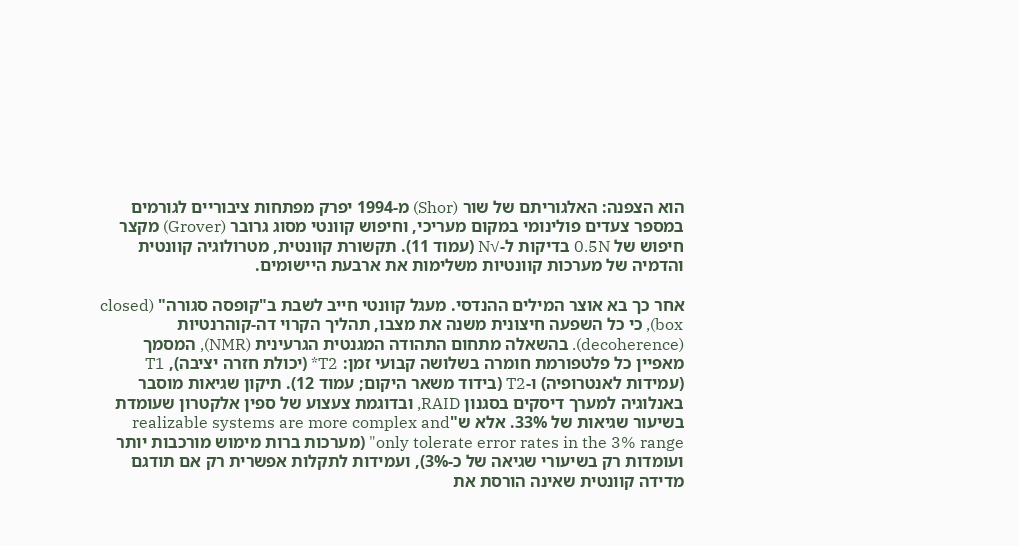הוא הצפנה: האלגוריתם של שור (Shor) מ-1994 יפרק מפתחות ציבוריים לגורמים במספר צעדים פולינומי במקום מעריכי, וחיפוש קוונטי מסוג גרובר (Grover) מקצר חיפוש של 0.5N בדיקות ל-√N (עמוד 11). תקשורת קוונטית, מטרולוגיה קוונטית והדמיה של מערכות קוונטיות משלימות את ארבעת היישומים.

אחר כך בא אוצר המילים ההנדסי. מעגל קוונטי חייב לשבת ב"קופסה סגורה" (closed box), כי כל השפעה חיצונית משנה את מצבו, תהליך הקרוי דה-קוהרנטיות (decoherence). בהשאלה מתחום התהודה המגנטית הגרעינית (NMR), המסמך מאפיין כל פלטפורמת חומרה בשלושה קבועי זמן: T2* (יכולת חזרה יציבה), T1 (עמידות לאנטרופיה) ו-T2 (בידוד משאר היקום; עמוד 12). תיקון שגיאות מוסבר באנלוגיה למערך דיסקים בסגנון RAID, ובדוגמת צעצוע של ספין אלקטרון שעומדת בשיעור שגיאות של 33%. אלא ש"realizable systems are more complex and only tolerate error rates in the 3% range" (מערכות ברות מימוש מורכבות יותר ועומדות רק בשיעורי שגיאה של כ-3%), ועמידות לתקלות אפשרית רק אם תודגם מדידה קוונטית שאינה הורסת את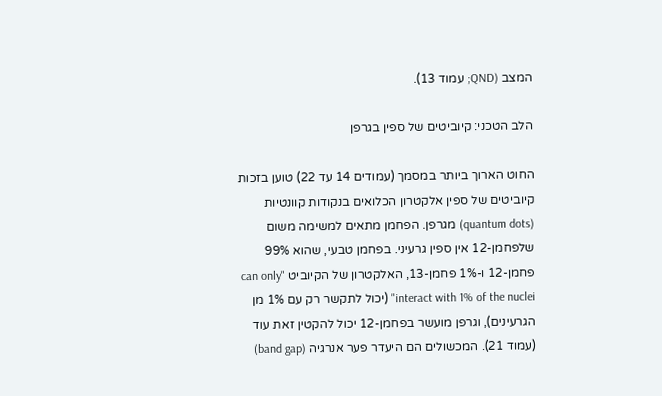המצב (QND; עמוד 13).

הלב הטכני: קיוביטים של ספין בגרפן

החוט הארוך ביותר במסמך (עמודים 14 עד 22) טוען בזכות קיוביטים של ספין אלקטרון הכלואים בנקודות קוונטיות (quantum dots) מגרפן. הפחמן מתאים למשימה משום שלפחמן-12 אין ספין גרעיני. בפחמן טבעי, שהוא 99% פחמן-12 ו-1% פחמן-13, האלקטרון של הקיוביט "can only interact with 1% of the nuclei" (יכול לתקשר רק עם 1% מן הגרעינים), וגרפן מועשר בפחמן-12 יכול להקטין זאת עוד (עמוד 21). המכשולים הם היעדר פער אנרגיה (band gap)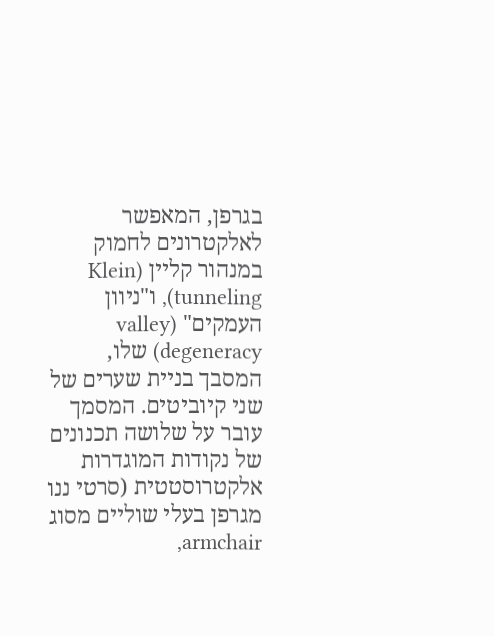בגרפן, המאפשר לאלקטרונים לחמוק במנהור קליין (Klein tunneling), ו"ניוון העמקים" (valley degeneracy) שלו, המסבך בניית שערים של שני קיוביטים. המסמך עובר על שלושה תכנונים של נקודות המוגדרות אלקטרוסטטית (סרטי ננו מגרפן בעלי שוליים מסוג armchair,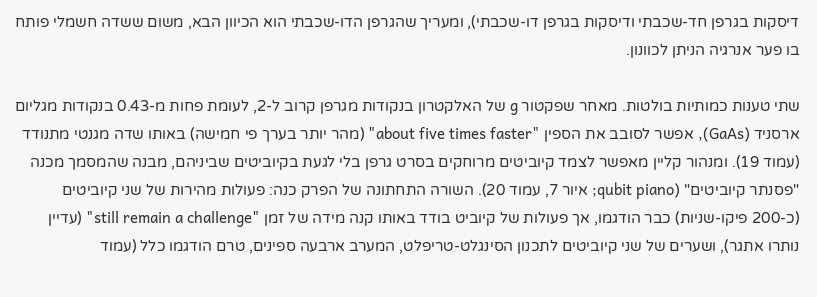דיסקות בגרפן חד-שכבתי ודיסקות בגרפן דו-שכבתי), ומעריך שהגרפן הדו-שכבתי הוא הכיוון הבא, משום ששדה חשמלי פותח בו פער אנרגיה הניתן לכוונון.

שתי טענות כמותיות בולטות. מאחר שפקטור g של האלקטרון בנקודות מגרפן קרוב ל-2, לעומת פחות מ-0.43 בנקודות מגליום ארסניד (GaAs), אפשר לסובב את הספין "about five times faster" (מהר יותר בערך פי חמישה) באותו שדה מגנטי מתנודד (עמוד 19). ומנהור קליין מאפשר לצמד קיוביטים מרוחקים בסרט גרפן בלי לגעת בקיוביטים שביניהם, מבנה שהמסמך מכנה "פסנתר קיוביטים" (qubit piano; איור 7, עמוד 20). השורה התחתונה של הפרק כנה: פעולות מהירות של שני קיוביטים (כ-200 פיקו-שניות) כבר הודגמו, אך פעולות של קיוביט בודד באותו קנה מידה של זמן "still remain a challenge" (עדיין נותרו אתגר), ושערים של שני קיוביטים לתכנון הסינגלט-טריפלט, המערב ארבעה ספינים, טרם הודגמו כלל (עמוד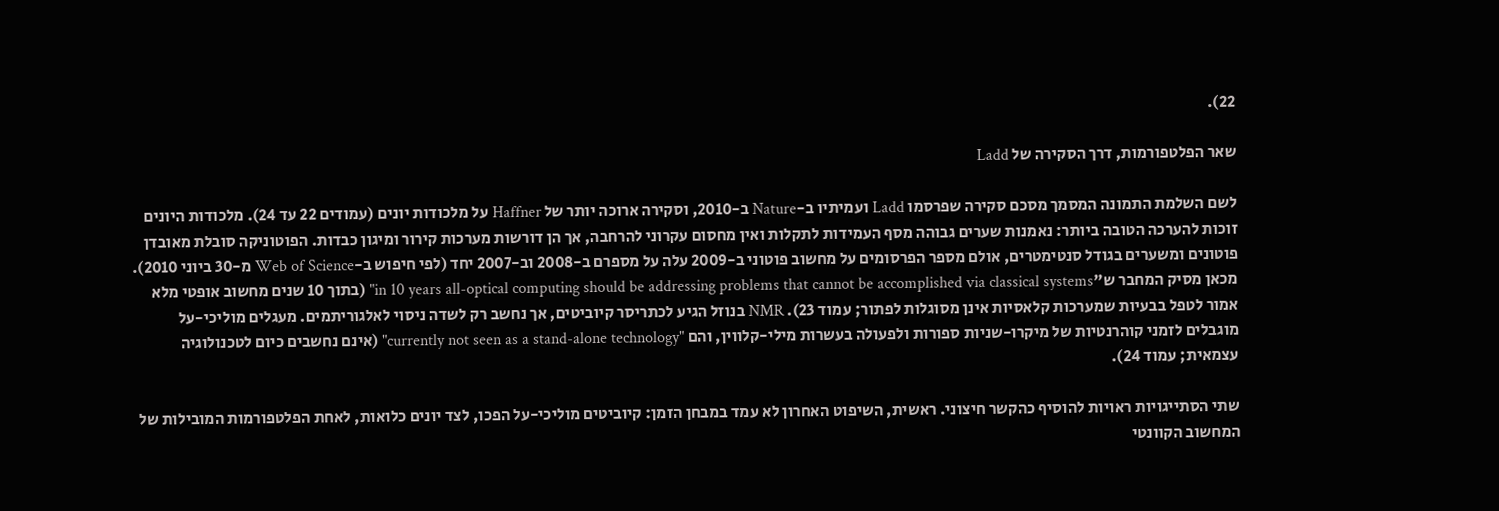22).

שאר הפלטפורמות, דרך הסקירה של Ladd

לשם השלמת התמונה המסמך מסכם סקירה שפרסמו Ladd ועמיתיו ב-Nature ב-2010, וסקירה ארוכה יותר של Haffner על מלכודות יונים (עמודים 22 עד 24). מלכודות היונים זוכות להערכה הטובה ביותר: נאמנות שערים גבוהה מסף העמידות לתקלות ואין מחסום עקרוני להרחבה, אך הן דורשות מערכות קירור ומיגון כבדות. הפוטוניקה סובלת מאובדן פוטונים ומשערים בגודל סנטימטרים, אולם מספר הפרסומים על מחשוב פוטוני ב-2009 עלה על מספרם ב-2008 וב-2007 יחד (לפי חיפוש ב-Web of Science מ-30 ביוני 2010). מכאן מסיק המחבר ש"in 10 years all-optical computing should be addressing problems that cannot be accomplished via classical systems" (בתוך 10 שנים מחשוב אופטי מלא אמור לטפל בבעיות שמערכות קלאסיות אינן מסוגלות לפתור; עמוד 23). NMR בנוזל הגיע לכתריסר קיוביטים, אך נחשב רק לשדה ניסוי לאלגוריתמים. מעגלים מוליכי-על מוגבלים לזמני קוהרנטיות של מיקרו-שניות ספורות ולפעולה בעשרות מילי-קלווין, והם "currently not seen as a stand-alone technology" (אינם נחשבים כיום לטכנולוגיה עצמאית; עמוד 24).

שתי הסתייגויות ראויות להוסיף כהקשר חיצוני. ראשית, השיפוט האחרון לא עמד במבחן הזמן: קיוביטים מוליכי-על הפכו, לצד יונים כלואות, לאחת הפלטפורמות המובילות של המחשוב הקוונטי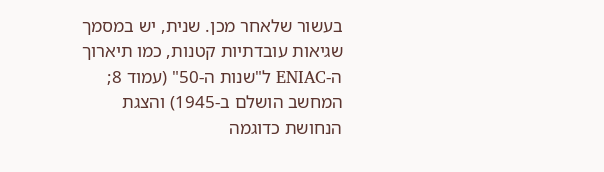בעשור שלאחר מכן. שנית, יש במסמך שגיאות עובדתיות קטנות, כמו תיארוך ה-ENIAC ל"שנות ה-50" (עמוד 8; המחשב הושלם ב-1945) והצגת הנחושת כדוגמה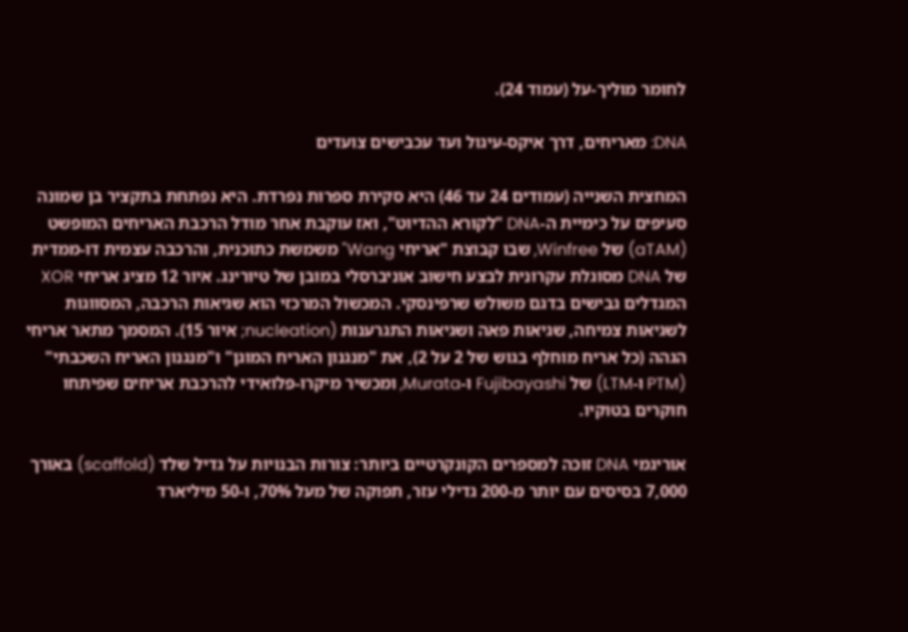לחומר מוליך-על (עמוד 24).

DNA: מאריחים, דרך איקס-עיגול ועד עכבישים צועדים

המחצית השנייה (עמודים 24 עד 46) היא סקירת ספרות נפרדת. היא נפתחת בתקציר בן שמונה סעיפים על כימיית ה-DNA "לקורא ההדיוט", ואז עוקבת אחר מודל הרכבת האריחים המופשט (aTAM) של Winfree, שבו קבוצת "אריחי Wang" משמשת כתוכנית, והרכבה עצמית דו-ממדית של DNA מסוגלת עקרונית לבצע חישוב אוניברסלי במובן של טיורינג. איור 12 מציג אריחי XOR המגדלים גבישים בדגם משולש שרפינסקי. המכשול המרכזי הוא שגיאות הרכבה, המסווגות לשגיאות צמיחה, שגיאות פאה ושגיאות התגרענות (nucleation; איור 15). המסמך מתאר אריחי הגהה (כל אריח מוחלף בגוש של 2 על 2), את "מנגנון האריח המוגן" ו"מנגנון האריח השכבתי" (PTM ו-LTM) של Fujibayashi ו-Murata, ומכשיר מיקרו-פלואידי להרכבת אריחים שפיתחו חוקרים בטוקיו.

אוריגמי DNA זוכה למספרים הקונקרטיים ביותר: צורות הבנויות על גדיל שלד (scaffold) באורך 7,000 בסיסים עם יותר מ-200 גדילי עזר, תפוקה של מעל 70%, ו-50 מיליארד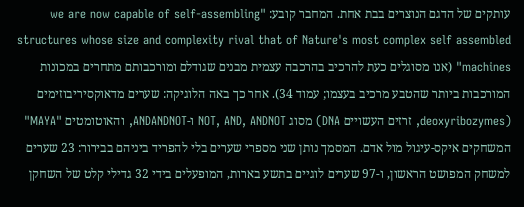עותקים של הדגם הנוצרים בבת אחת. המחבר קובע: "we are now capable of self-assembling structures whose size and complexity rival that of Nature's most complex self assembled machines" (אנו מסוגלים כעת להרכיב בהרכבה עצמית מבנים שגודלם ומורכבותם מתחרים במכונות המורכבות ביותר שהטבע מרכיב בעצמו; עמוד 34). אחר כך באה הלוגיקה: שערים מדאוקסיריבוזימים (deoxyribozymes, זרזים העשויים DNA) מסוג NOT, AND, ANDNOT ו-ANDANDNOT, והאוטומטים "MAYA" המשחקים איקס-עיגול מול אדם. המסמך נותן שני מספרי שערים בלי להפריד ביניהם בבירור: 23 שערים למשחק המפושט הראשון, ו-97 שערים לוגיים בתשע בארות, המופעלים בידי 32 גדילי קלט של השחקן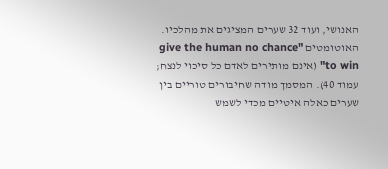האנושי, ועוד 32 שערים המציגים את מהלכיו. האוטומטים "give the human no chance to win" (אינם מותירים לאדם כל סיכוי לנצח; עמוד 40). המסמך מודה שחיבורים טוריים בין שערים כאלה איטיים מכדי לשמש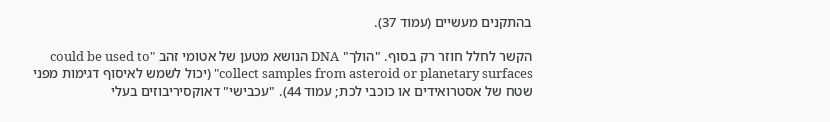בהתקנים מעשיים (עמוד 37).

הקשר לחלל חוזר רק בסוף. "הולך" DNA הנושא מטען של אטומי זהב "could be used to collect samples from asteroid or planetary surfaces" (יכול לשמש לאיסוף דגימות מפני שטח של אסטרואידים או כוכבי לכת; עמוד 44). "עכבישי" דאוקסיריבוזים בעלי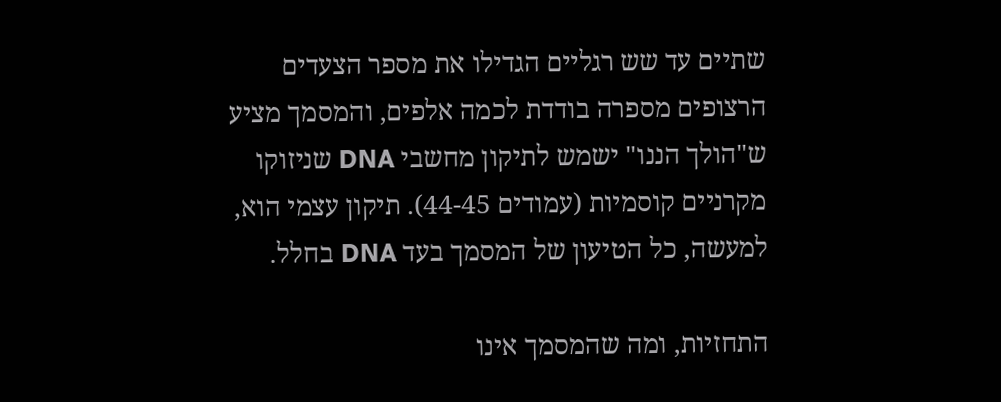שתיים עד שש רגליים הגדילו את מספר הצעדים הרצופים מספרה בודדת לכמה אלפים, והמסמך מציע ש"הולך הננו" ישמש לתיקון מחשבי DNA שניזוקו מקרניים קוסמיות (עמודים 44-45). תיקון עצמי הוא, למעשה, כל הטיעון של המסמך בעד DNA בחלל.

התחזיות, ומה שהמסמך אינו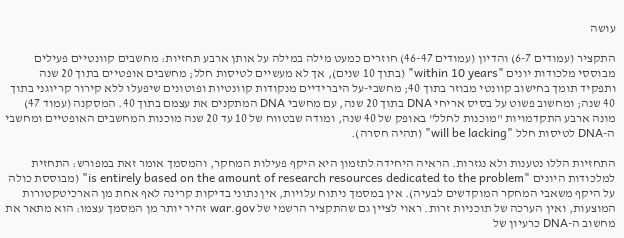עושה

התקציר (עמודים 6-7) והדיון (עמודים 46-47) חוזרים כמעט מילה במילה על אותן ארבע תחזיות: מחשבים קוונטיים פעילים מבוססי מלכודות יונים "within 10 years" (בתוך 10 שנים), אך לא מעשיים לטיסות חלל; מחשבים אופטיים בתוך 20 שנה ותפקיד תומך בחישוב קוונטי מבוזר בתוך 40; מחשבי-על היברידיים מנקודות קוונטיות ופוטונים שיפעלו ללא קירור קריוגני בתוך 40 שנה; ומחשוב פשוט על בסיס אריחי DNA בתוך 20 שנה, עם מחשבי DNA המתקנים את עצמם בתוך 40. המסקנה (עמוד 47) מונה ארבע התקדמויות "מוכנות לחלל" באופק של 40 שנה, ומודה שבטווח של 10 עד 20 שנה מוכנות המחשבים האופטיים ומחשבי ה-DNA לטיסות חלל "will be lacking" (תהיה חסרה).

התחזיות הללו נטענות ולא נגזרות. הראיה היחידה לתזמון היא היקף פעילות המחקר, והמסמך אומר זאת במפורש: התחזית למלכודות היונים "is entirely based on the amount of research resources dedicated to the problem" (מבוססת כולה על היקף משאבי המחקר המוקדשים לבעיה). אין במסמך ניתוח עלויות, אין נתוני בדיקות קרינה לאף אחת מן הארכיטקטורות המוצעות, ואין הערכה של תוכניות זרות. ראוי לציין גם שהתקציר הרשמי של war.gov זהיר יותר מן המסמך עצמו: הוא מתאר את מחשוב ה-DNA כרעיון של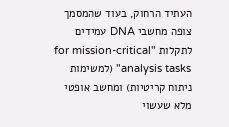העתיד הרחוק, בעוד שהמסמך צופה מחשבי DNA עמידים לתקלות "for mission-critical analysis tasks" (למשימות ניתוח קריטיות) ומחשב אופטי מלא שעשוי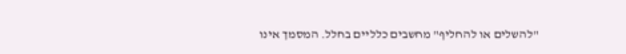"להשלים או להחליף" מחשבים כלליים בחלל. המסמך אינו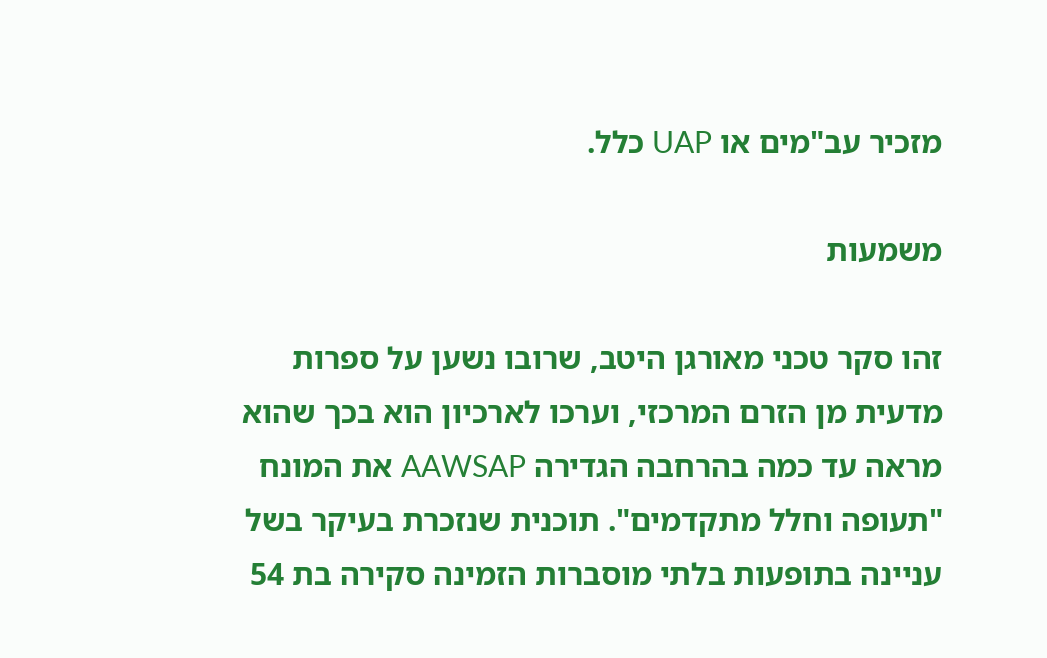מזכיר עב"מים או UAP כלל.

משמעות

זהו סקר טכני מאורגן היטב, שרובו נשען על ספרות מדעית מן הזרם המרכזי, וערכו לארכיון הוא בכך שהוא מראה עד כמה בהרחבה הגדירה AAWSAP את המונח "תעופה וחלל מתקדמים". תוכנית שנזכרת בעיקר בשל עניינה בתופעות בלתי מוסברות הזמינה סקירה בת 54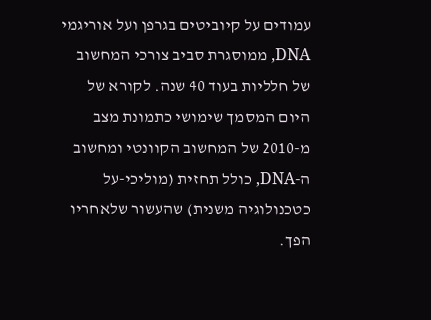עמודים על קיוביטים בגרפן ועל אוריגמי DNA, ממוסגרת סביב צורכי המחשוב של חלליות בעוד 40 שנה. לקורא של היום המסמך שימושי כתמונת מצב מ-2010 של המחשוב הקוונטי ומחשוב ה-DNA, כולל תחזית (מוליכי-על כטכנולוגיה משנית) שהעשור שלאחריו הפך.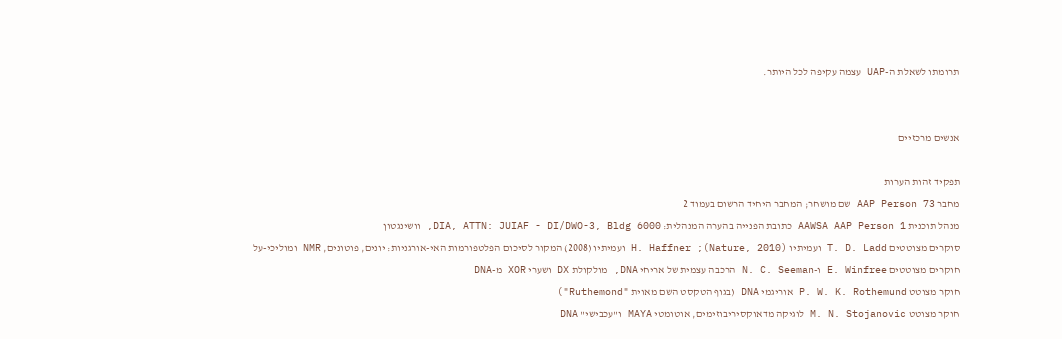תרומתו לשאלת ה-UAP עצמה עקיפה לכל היותר.


אנשים מרכזיים

תפקיד זהות הערות
מחבר AAP Person 73 שם מושחר; המחבר היחיד הרשום בעמוד 2
מנהל תוכנית AAWSA AAP Person 1 כתובת הפנייה בהערה המנהלית: DIA, ATTN: JUIAF - DI/DWO-3, Bldg 6000, וושינגטון
סוקרים מצוטטים T. D. Ladd ועמיתיו (Nature, 2010); H. Haffner ועמיתיו (2008) המקור לסיכום הפלטפורמות האי-אורגניות: יונים, פוטונים, NMR ומוליכי-על
חוקרים מצוטטים E. Winfree ו-N. C. Seeman הרכבה עצמית של אריחי DNA, מולקולת DX ושערי XOR מ-DNA
חוקר מצוטט P. W. K. Rothemund אוריגמי DNA (בגוף הטקסט השם מאוית "Ruthemond")
חוקר מצוטט M. N. Stojanovic לוגיקה מדאוקסיריבוזימים, אוטומטי MAYA ו"עכבישי" DNA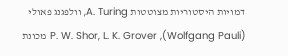דמויות היסטוריות מצוטטות A. Turing, וולפגנג פאולי (Wolfgang Pauli), P. W. Shor, L. K. Grover מכונת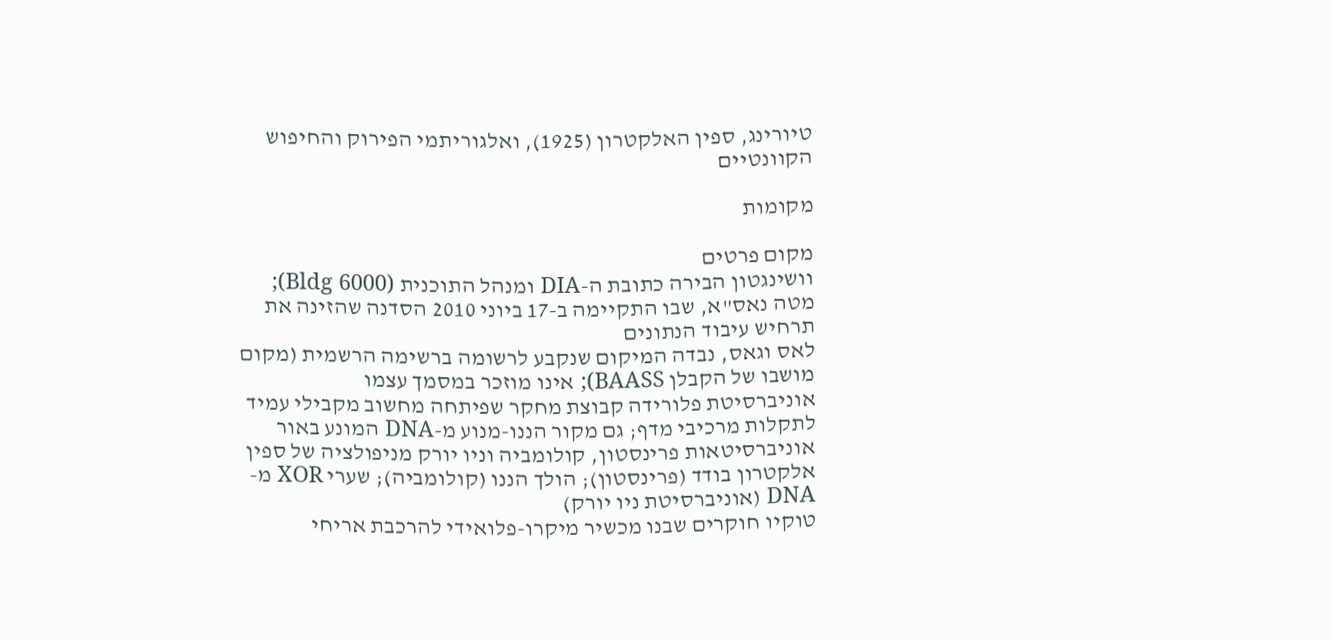טיורינג, ספין האלקטרון (1925), ואלגוריתמי הפירוק והחיפוש הקוונטיים

מקומות

מקום פרטים
וושינגטון הבירה כתובת ה-DIA ומנהל התוכנית (Bldg 6000); מטה נאס"א, שבו התקיימה ב-17 ביוני 2010 הסדנה שהזינה את תרחיש עיבוד הנתונים
לאס וגאס, נבדה המיקום שנקבע לרשומה ברשימה הרשמית (מקום מושבו של הקבלן BAASS); אינו מוזכר במסמך עצמו
אוניברסיטת פלורידה קבוצת מחקר שפיתחה מחשוב מקבילי עמיד לתקלות מרכיבי מדף; גם מקור הננו-מנוע מ-DNA המונע באור
אוניברסיטאות פרינסטון, קולומביה וניו יורק מניפולציה של ספין אלקטרון בודד (פרינסטון); הולך הננו (קולומביה); שערי XOR מ-DNA (אוניברסיטת ניו יורק)
טוקיו חוקרים שבנו מכשיר מיקרו-פלואידי להרכבת אריחי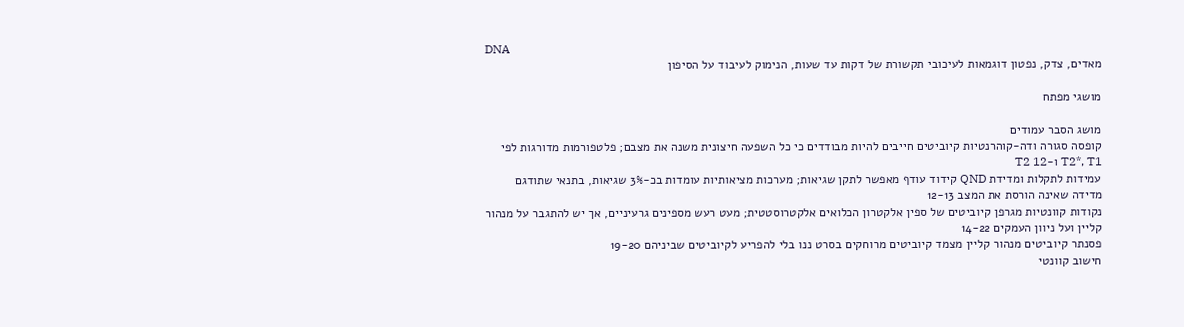DNA
מאדים, צדק, נפטון דוגמאות לעיכובי תקשורת של דקות עד שעות, הנימוק לעיבוד על הסיפון

מושגי מפתח

מושג הסבר עמודים
קופסה סגורה ודה-קוהרנטיות קיוביטים חייבים להיות מבודדים כי כל השפעה חיצונית משנה את מצבם; פלטפורמות מדורגות לפי T2*, T1 ו-T2 12
עמידות לתקלות ומדידת QND קידוד עודף מאפשר לתקן שגיאות; מערכות מציאותיות עומדות בכ-3% שגיאות, בתנאי שתודגם מדידה שאינה הורסת את המצב 12-13
נקודות קוונטיות מגרפן קיוביטים של ספין אלקטרון הכלואים אלקטרוסטטית; מעט רעש מספינים גרעיניים, אך יש להתגבר על מנהור קליין ועל ניוון העמקים 14-22
פסנתר קיוביטים מנהור קליין מצמד קיוביטים מרוחקים בסרט ננו בלי להפריע לקיוביטים שביניהם 19-20
חישוב קוונטי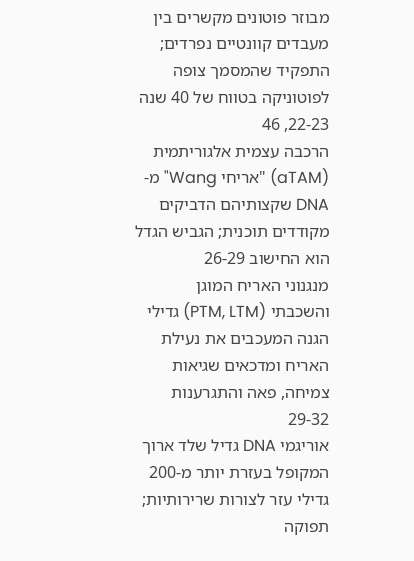מבוזר פוטונים מקשרים בין מעבדים קוונטיים נפרדים; התפקיד שהמסמך צופה לפוטוניקה בטווח של 40 שנה 22-23, 46
הרכבה עצמית אלגוריתמית (aTAM) "אריחי Wang" מ-DNA שקצותיהם הדביקים מקודדים תוכנית; הגביש הגדל הוא החישוב 26-29
מנגנוני האריח המוגן והשכבתי (PTM, LTM) גדילי הגנה המעכבים את נעילת האריח ומדכאים שגיאות צמיחה, פאה והתגרענות 29-32
אוריגמי DNA גדיל שלד ארוך המקופל בעזרת יותר מ-200 גדילי עזר לצורות שרירותיות; תפוקה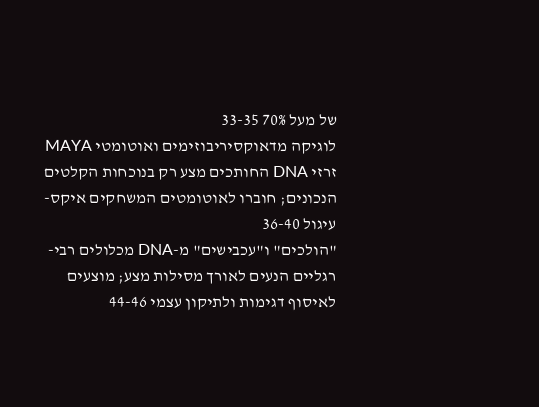של מעל 70% 33-35
לוגיקה מדאוקסיריבוזימים ואוטומטי MAYA זרזי DNA החותכים מצע רק בנוכחות הקלטים הנכונים; חוברו לאוטומטים המשחקים איקס-עיגול 36-40
"הולכים" ו"עכבישים" מ-DNA מכלולים רבי-רגליים הנעים לאורך מסילות מצע; מוצעים לאיסוף דגימות ולתיקון עצמי 44-46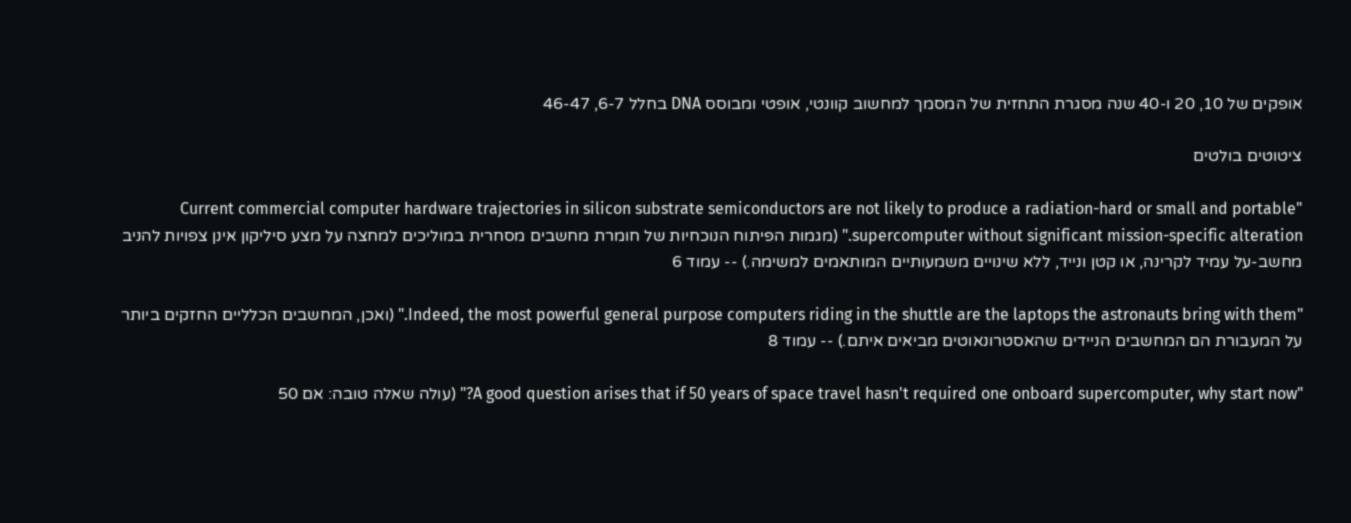אופקים של 10, 20 ו-40 שנה מסגרת התחזית של המסמך למחשוב קוונטי, אופטי ומבוסס DNA בחלל 6-7, 46-47

ציטוטים בולטים

"Current commercial computer hardware trajectories in silicon substrate semiconductors are not likely to produce a radiation-hard or small and portable supercomputer without significant mission-specific alteration." (מגמות הפיתוח הנוכחיות של חומרת מחשבים מסחרית במוליכים למחצה על מצע סיליקון אינן צפויות להניב מחשב-על עמיד לקרינה, או קטן ונייד, ללא שינויים משמעותיים המותאמים למשימה.) -- עמוד 6

"Indeed, the most powerful general purpose computers riding in the shuttle are the laptops the astronauts bring with them." (ואכן, המחשבים הכלליים החזקים ביותר על המעבורת הם המחשבים הניידים שהאסטרונאוטים מביאים איתם.) -- עמוד 8

"A good question arises that if 50 years of space travel hasn't required one onboard supercomputer, why start now?" (עולה שאלה טובה: אם 50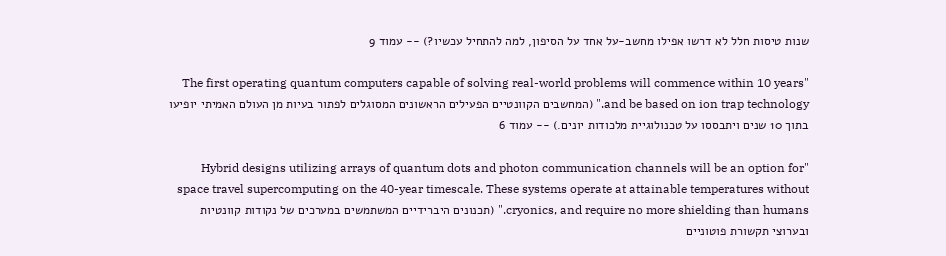שנות טיסות חלל לא דרשו אפילו מחשב-על אחד על הסיפון, למה להתחיל עכשיו?) -- עמוד 9

"The first operating quantum computers capable of solving real-world problems will commence within 10 years and be based on ion trap technology." (המחשבים הקוונטיים הפעילים הראשונים המסוגלים לפתור בעיות מן העולם האמיתי יופיעו בתוך 10 שנים ויתבססו על טכנולוגיית מלכודות יונים.) -- עמוד 6

"Hybrid designs utilizing arrays of quantum dots and photon communication channels will be an option for space travel supercomputing on the 40-year timescale. These systems operate at attainable temperatures without cryonics, and require no more shielding than humans." (תכנונים היברידיים המשתמשים במערכים של נקודות קוונטיות ובערוצי תקשורת פוטוניים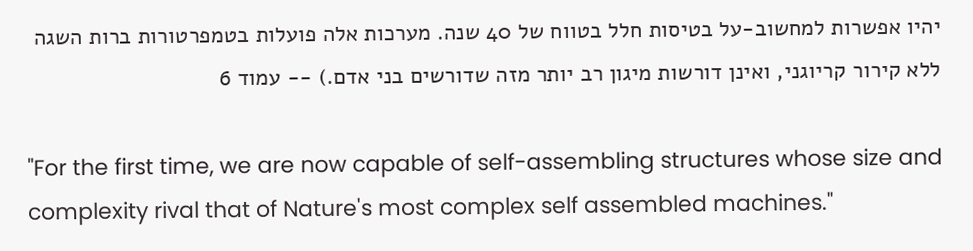יהיו אפשרות למחשוב-על בטיסות חלל בטווח של 40 שנה. מערכות אלה פועלות בטמפרטורות ברות השגה ללא קירור קריוגני, ואינן דורשות מיגון רב יותר מזה שדורשים בני אדם.) -- עמוד 6

"For the first time, we are now capable of self-assembling structures whose size and complexity rival that of Nature's most complex self assembled machines."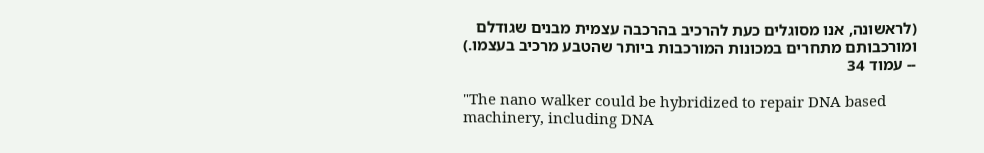(לראשונה, אנו מסוגלים כעת להרכיב בהרכבה עצמית מבנים שגודלם ומורכבותם מתחרים במכונות המורכבות ביותר שהטבע מרכיב בעצמו.) -- עמוד 34

"The nano walker could be hybridized to repair DNA based machinery, including DNA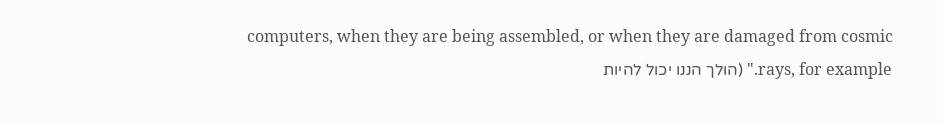computers, when they are being assembled, or when they are damaged from cosmic rays, for example." (הולך הננו יכול להיות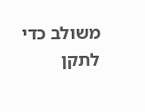משולב כדי לתקן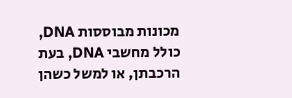מכונות מבוססות DNA, כולל מחשבי DNA, בעת הרכבתן, או למשל כשהן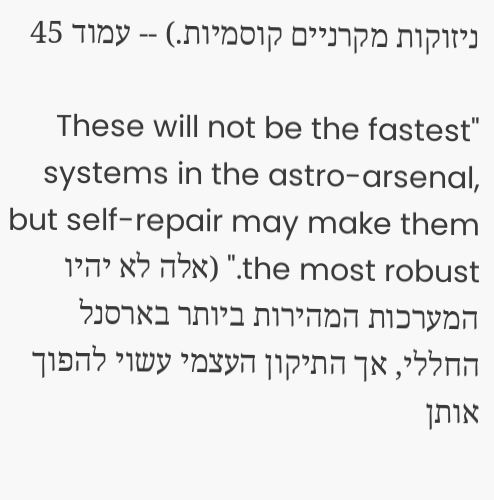ניזוקות מקרניים קוסמיות.) -- עמוד 45

"These will not be the fastest systems in the astro-arsenal, but self-repair may make them the most robust." (אלה לא יהיו המערכות המהירות ביותר בארסנל החללי, אך התיקון העצמי עשוי להפוך אותן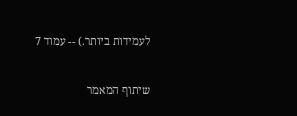לעמידות ביותר.) -- עמוד 7

שיתוף המאמר